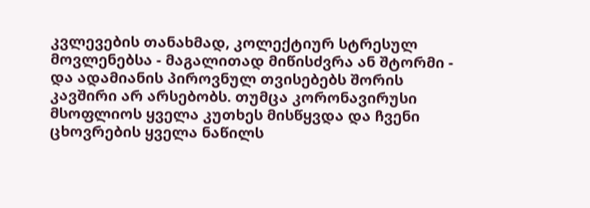კვლევების თანახმად, კოლექტიურ სტრესულ მოვლენებსა - მაგალითად მიწისძვრა ან შტორმი - და ადამიანის პიროვნულ თვისებებს შორის კავშირი არ არსებობს. თუმცა კორონავირუსი მსოფლიოს ყველა კუთხეს მისწყვდა და ჩვენი ცხოვრების ყველა ნაწილს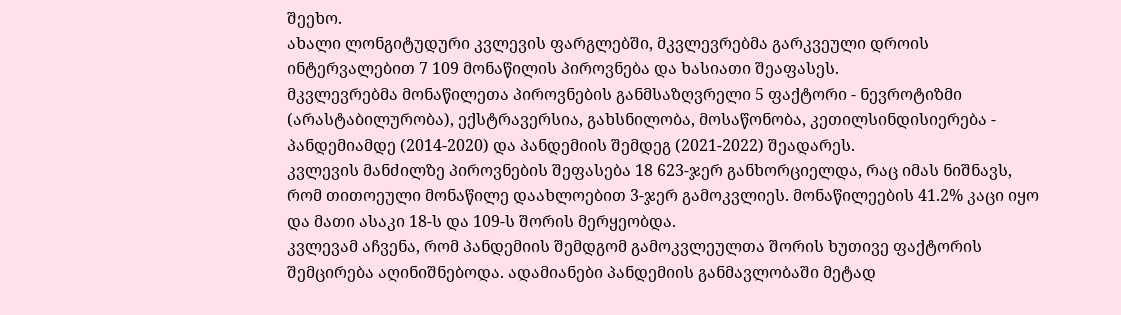შეეხო.
ახალი ლონგიტუდური კვლევის ფარგლებში, მკვლევრებმა გარკვეული დროის ინტერვალებით 7 109 მონაწილის პიროვნება და ხასიათი შეაფასეს.
მკვლევრებმა მონაწილეთა პიროვნების განმსაზღვრელი 5 ფაქტორი - ნევროტიზმი (არასტაბილურობა), ექსტრავერსია, გახსნილობა, მოსაწონობა, კეთილსინდისიერება - პანდემიამდე (2014-2020) და პანდემიის შემდეგ (2021-2022) შეადარეს.
კვლევის მანძილზე პიროვნების შეფასება 18 623-ჯერ განხორციელდა, რაც იმას ნიშნავს, რომ თითოეული მონაწილე დაახლოებით 3-ჯერ გამოკვლიეს. მონაწილეების 41.2% კაცი იყო და მათი ასაკი 18-ს და 109-ს შორის მერყეობდა.
კვლევამ აჩვენა, რომ პანდემიის შემდგომ გამოკვლეულთა შორის ხუთივე ფაქტორის შემცირება აღინიშნებოდა. ადამიანები პანდემიის განმავლობაში მეტად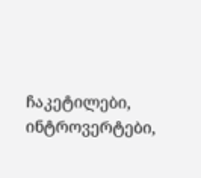ჩაკეტილები, ინტროვერტები,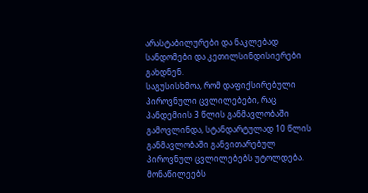არასტაბილურები და ნაკლებად სანდომები და კეთილსინდისიერები გახდნენ.
საგუსისხმოა, რომ დაფიქსირებული პიროვნული ცვლილებები, რაც პანდემიის 3 წლის განმავლობაში გამოვლინდა, სტანდარტულად 10 წლის განმავლობაში განვითარებულ პიროვნულ ცვლილებებს უტოლდება. მონაწილეებს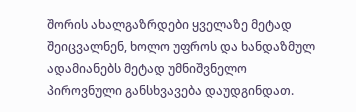შორის ახალგაზრდები ყველაზე მეტად შეიცვალნენ, ხოლო უფროს და ხანდაზმულ ადამიანებს მეტად უმნიშვნელო პიროვნული განსხვავება დაუდგინდათ.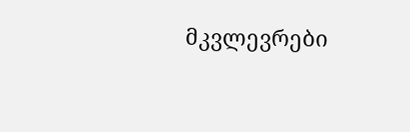მკვლევრები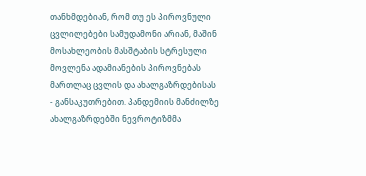თანხმდებიან, რომ თუ ეს პიროვნული ცვლილებები სამუდამონი არიან, მაშინ მოსახლეობის მასშტაბის სტრესული მოვლენა ადამიანების პიროვნებას მართლაც ცვლის და ახალგაზრდებისას - განსაკუთრებით. პანდემიის მანძილზე ახალგაზრდებში ნევროტიზმმა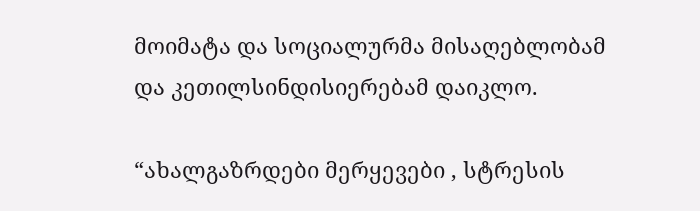მოიმატა და სოციალურმა მისაღებლობამ და კეთილსინდისიერებამ დაიკლო.

“ახალგაზრდები მერყევები , სტრესის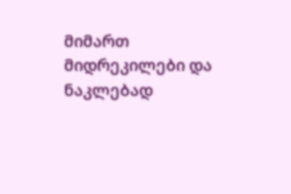მიმართ მიდრეკილები და ნაკლებად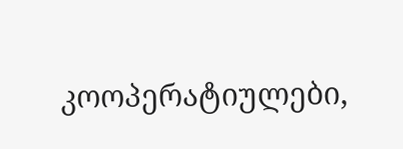კოოპერატიულები,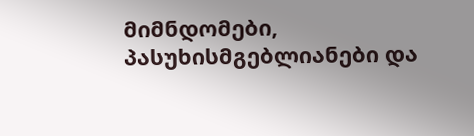მიმნდომები, პასუხისმგებლიანები და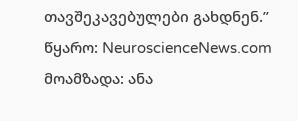თავშეკავებულები გახდნენ.”
წყარო: NeuroscienceNews.com
მოამზადა: ანა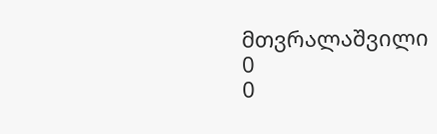მთვრალაშვილი
0
0